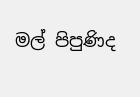මල් පිපුණිද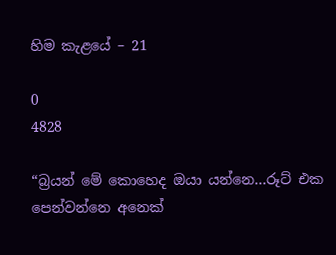හිම කැළයේ – 21

0
4828

“බ්‍රයන් මේ කොහෙද ඔයා යන්නෙ…රූට් එක පෙන්වන්නෙ අනෙක්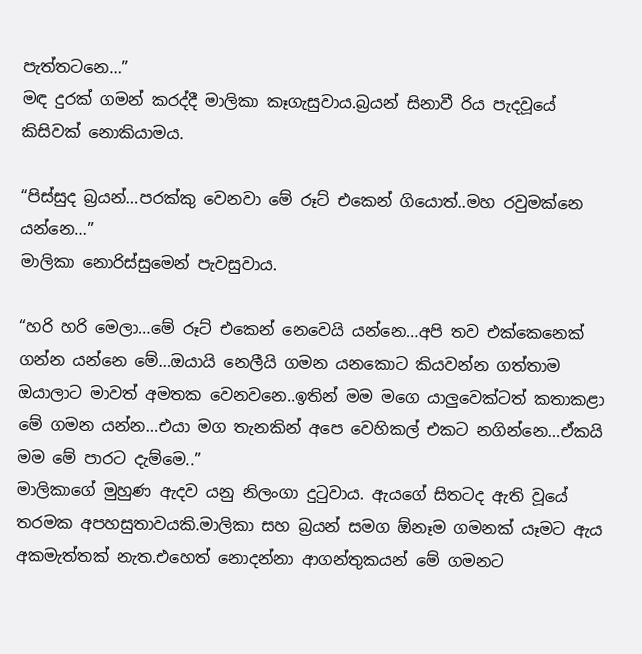පැත්තටනෙ…”
මඳ දුරක් ගමන් කරද්දී මාලිකා කෑගැසුවාය.බ්‍රයන් සිනාවී රිය පැදවූයේ කිසිවක් නොකියාමය.

“පිස්සුද බ්‍රයන්…පරක්කු වෙනවා මේ රූට් එකෙන් ගියොත්..මහ රවුමක්නෙ යන්නෙ…”
මාලිකා නොරිස්සුමෙන් පැවසුවාය.

“හරි හරි මෙලා…මේ රූට් එකෙන් නෙවෙයි යන්නෙ…අපි තව එක්කෙනෙක් ගන්න යන්නෙ මේ…ඔයායි නෙලීයි ගමන යනකොට කියවන්න ගත්තාම ඔයාලාට මාවත් අමතක වෙනවනෙ..ඉතින් මම මගෙ යාලුවෙක්ටත් කතාකළා මේ ගමන යන්න…එයා මග තැනකින් අපෙ වෙහිකල් එකට නගින්නෙ…ඒකයි මම මේ පාරට දැම්මෙ..”
මාලිකාගේ මුහුණ ඇදව යනු නිලංගා දුටුවාය. ඇයගේ සිතටද ඇති වූයේ තරමක අපහසුතාවයකි.මාලිකා සහ බ්‍රයන් සමග ඕනෑම ගමනක් යෑමට ඇය අකමැත්තක් නැත.එහෙත් නොදන්නා ආගන්තුකයන් මේ ගමනට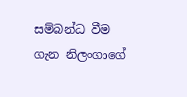සම්බන්ධ වීම ගැන නිලංගාගේ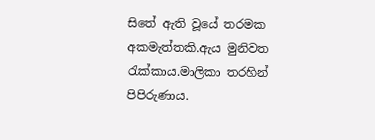සිතේ ඇති වූයේ තරමක අකමැත්තකි.ඇය මුනිවත රැක්කාය.මාලිකා තරහින් පිපිරුණාය.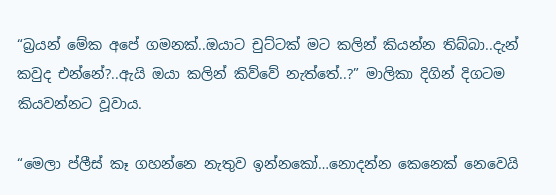“බ්‍රයන් මේක අපේ ගමනක්..ඔයාට චුට්ටක් මට කලින් කියන්න තිබ්බා..දැන් කවුද එන්නේ?..ඇයි ඔයා කලින් කිව්වේ නැත්තේ..?” මාලිකා දිගින් දිගටම කියවන්නට වූවාය.

“මෙලා ප්ලීස් කෑ ගහන්නෙ නැතුව ඉන්නකෝ…නොදන්න කෙනෙක් නෙවෙයි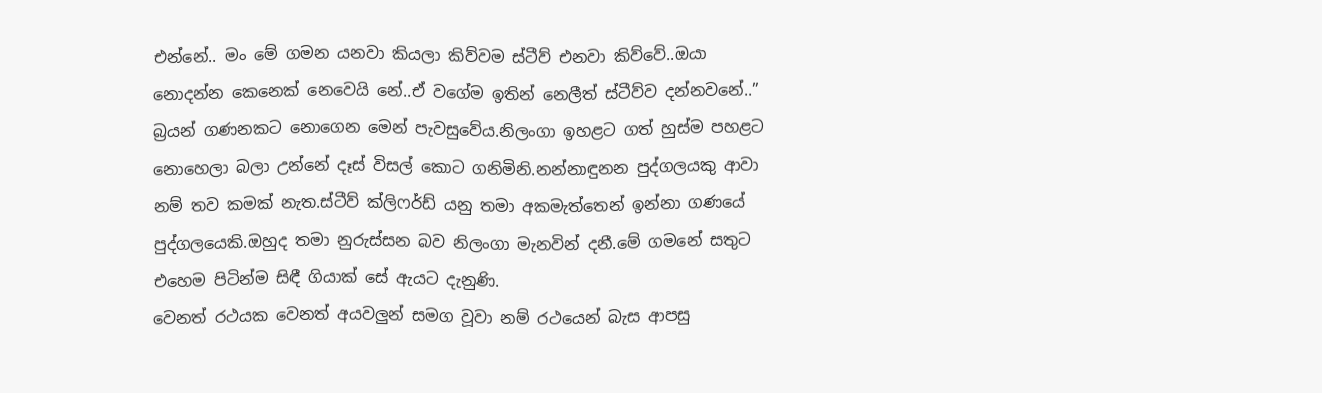එන්නේ.. මං මේ ගමන යනවා කියලා කිව්වම ස්ටීව් එනවා කිව්වේ..ඔයා නොදන්න කෙනෙක් නෙවෙයි නේ..ඒ වගේම ඉතින් නෙලීත් ස්ටීව්ව දන්නවනේ..”
බ්‍රයන් ගණනකට නොගෙන මෙන් පැවසුවේය.නිලංගා ඉහළට ගත් හුස්ම පහළට නොහෙලා බලා උන්නේ දෑස් විසල් කොට ගනිමිනි.නන්නාඳුනන පුද්ගලයකු ආවා නම් තව කමක් නැත.ස්ටීව් ක්ලිෆර්ඩ් යනු තමා අකමැත්තෙන් ඉන්නා ගණයේ පුද්ගලයෙකි.ඔහුද තමා නුරුස්සන බව නිලංගා මැනවින් දනී.මේ ගමනේ සතුට එහෙම පිටින්ම සිඳී ගියාක් සේ ඇයට දැනුණි.
වෙනත් රථයක වෙනත් අයවලුන් සමග වූවා නම් රථයෙන් බැස ආපසු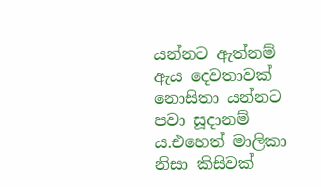යන්නට ඇත්නම් ඇය දෙවතාවක් නොසිතා යන්නට පවා සූදානම්‍ ය.එහෙත් මාලිකා නිසා කිසිවක්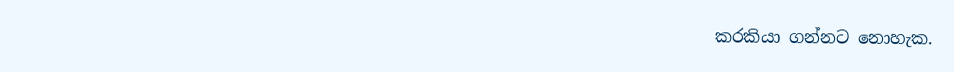කරකියා ගන්නට නොහැක.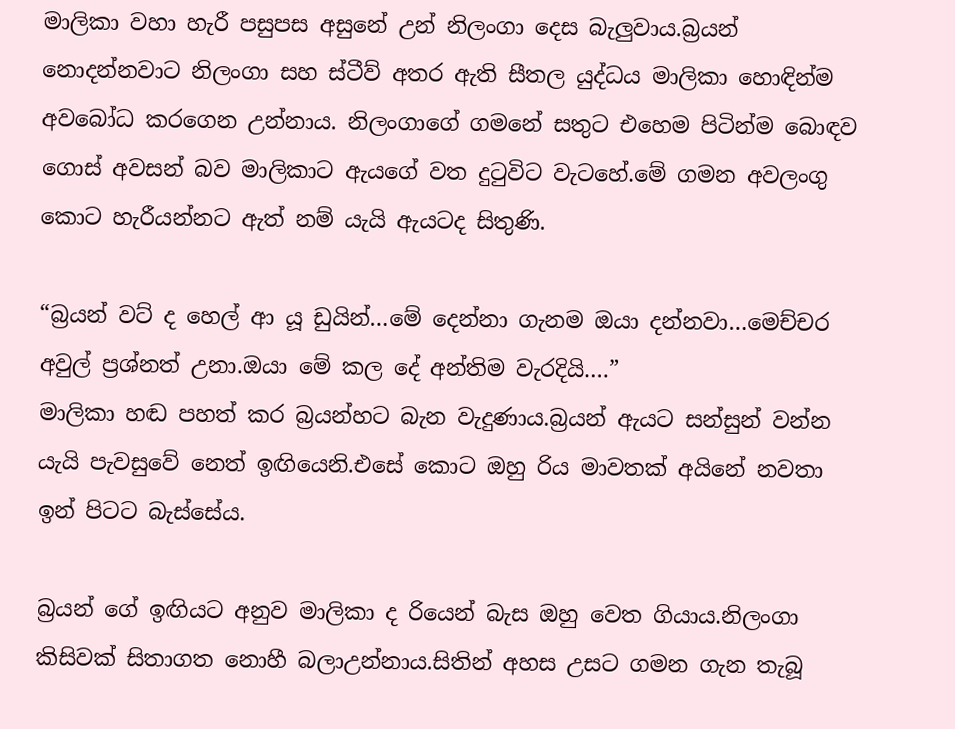මාලිකා වහා හැරී පසුපස අසුනේ උන් නිලංගා දෙස බැලුවාය.බ්‍රයන් නොදන්නවාට නිලංගා සහ ස්ටීව් අතර ඇති සීතල යුද්ධය මාලිකා හොඳින්ම අවබෝධ කරගෙන උන්නාය. නිලංගාගේ ගමනේ සතුට එහෙම පිටින්ම බොඳව ගොස් අවසන් බව මාලිකාට ඇයගේ වත දුටුවිට වැටහේ.මේ ගමන අවලංගු කොට හැරීයන්නට ඇත් නම් යැයි ඇයටද සිතුණි.

“බ්‍රයන් වට් ද හෙල් ආ යූ ඩුයින්…මේ දෙන්නා ගැනම ඔයා දන්නවා…මෙච්චර අවුල් ප්‍රශ්නත් උනා.ඔයා මේ කල දේ අන්තිම වැරදියි….”
මාලිකා හඬ පහත් කර බ්‍රයන්හට බැන වැදුණාය.බ්‍රයන් ඇයට සන්සුන් වන්න යැයි පැවසුවේ නෙත් ඉඟියෙනි.එසේ කොට ඔහු රිය මාවතක් අයිනේ නවතා ඉන් පිටට බැස්සේය.

බ්‍රයන් ගේ ඉඟියට අනුව මාලිකා ද රියෙන් බැස ඔහු වෙත ගියාය.නිලංගා කිසිවක් සිතාගත නොහී බලාඋන්නාය.සිතින් අහස උසට ගමන ගැන තැබූ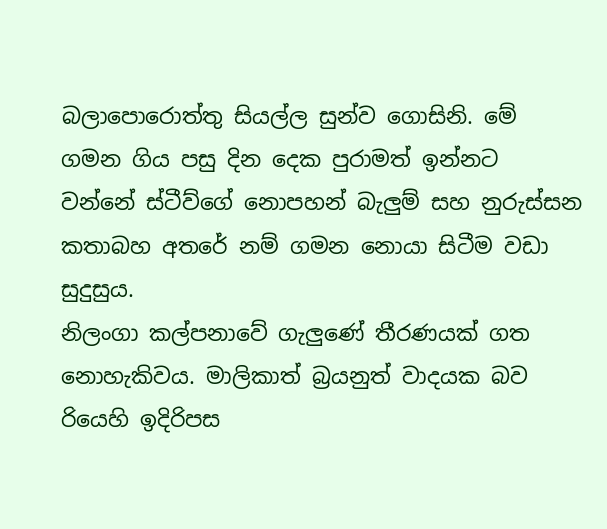බලාපොරොත්තු සියල්ල සුන්ව ගොසිනි. මේ ගමන ගිය පසු දින දෙක පුරාමත් ඉන්නට වන්නේ ස්ටීව්ගේ නොපහන් බැලුම් සහ නුරුස්සන කතාබහ අතරේ නම් ගමන නොයා සිටීම වඩා සුදුසුය.
නිලංගා කල්පනාවේ ගැලුණේ තීරණයක් ගත නොහැකිවය. මාලිකාත් බ්‍රයනුත් වාදයක බව රියෙහි ඉදිරිපස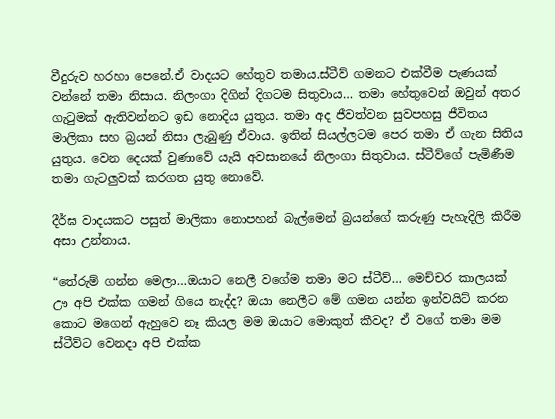වීදුරුව හරහා පෙනේ.ඒ වාදයට හේතුව තමාය.ස්ටීව් ගමනට එක්වීම පැණයක් වන්නේ තමා නිසාය. නිලංගා දිගින් දිගටම සිතුවාය… තමා හේතුවෙන් ඔවුන් අතර ගැටුමක් ඇතිවන්නට ඉඩ නොදිය යුතුය. තමා අද ජීවත්වන සුවපහසු ජීවිතය මාලිකා සහ බ්‍රයන් නිසා ලැබුණු ඒවාය. ඉතින් සියල්ලටම පෙර තමා ඒ ගැන සිතිය යුතුය. වෙන දෙයක් වුණාවේ යැයි අවසානයේ නිලංගා සිතුවාය. ස්ටීව්ගේ පැමිණීම තමා ගැටලුවක් කරගත යුතු නොවේ.

දීර්ඝ වාදයකට පසුත් මාලිකා නොපහන් බැල්මෙන් බ්‍රයන්ගේ කරුණු පැහැදිලි කිරීම අසා උන්නාය.

“තේරුම් ගන්න මෙලා…ඔයාට නෙලී වගේම තමා මට ස්ටීව්… මෙච්චර කාලයක් ඌ අපි එක්ක ගමන් ගියෙ නැද්ද? ඔයා නෙලීට මේ ගමන යන්න ඉන්වයිට් කරන කොට මගෙන් ඇහුවෙ නෑ කියල මම ඔයාට මොකුත් කීවද? ඒ වගේ තමා මම ස්ටීව්ට වෙනදා අපි එක්ක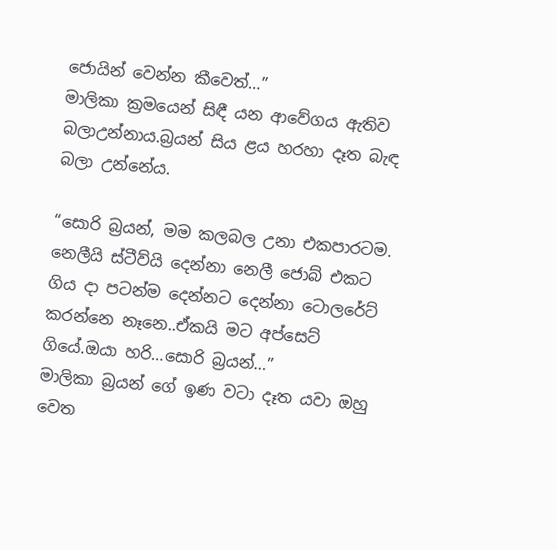ජොයින් වෙන්න කීවෙත්…”
මාලිකා ක්‍රමයෙන් සිඳී යන ආවේගය ඇතිව බලාඋන්නාය.බ්‍රයන් සිය ළය හරහා දෑත බැඳ බලා උන්නේය.

“සොරි බ්‍රයන්, මම කලබල උනා එකපාරටම. නෙලීයි ස්ටීව්යි දෙන්නා නෙලී ජොබ් එකට ගිය දා පටන්ම දෙන්නට දෙන්නා ටොලරේට් කරන්නෙ නෑනෙ..ඒකයි මට අප්සෙට් ගියේ.ඔයා හරි…සොරි බ්‍රයන්…”
මාලිකා බ්‍රයන් ගේ ඉණ වටා දෑත යවා ඔහු වෙත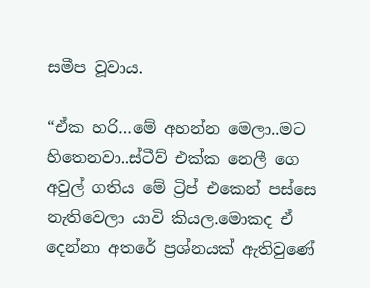සමීප වූවාය.

“ඒක හරි…මේ අහන්න මෙලා..මට හිතෙනවා..ස්ටීව් එක්ක නෙලී ගෙ අවුල් ගතිය මේ ට්‍රිප් එකෙන් පස්සෙ නැතිවෙලා යාවි කියල.මොකද ඒ දෙන්නා අතරේ ප්‍රශ්නයක් ඇතිවුණේ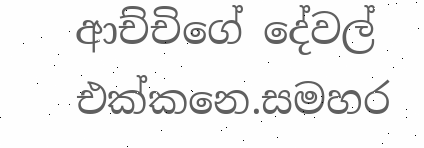ආච්චිගේ දේවල් එක්කනෙ.සමහර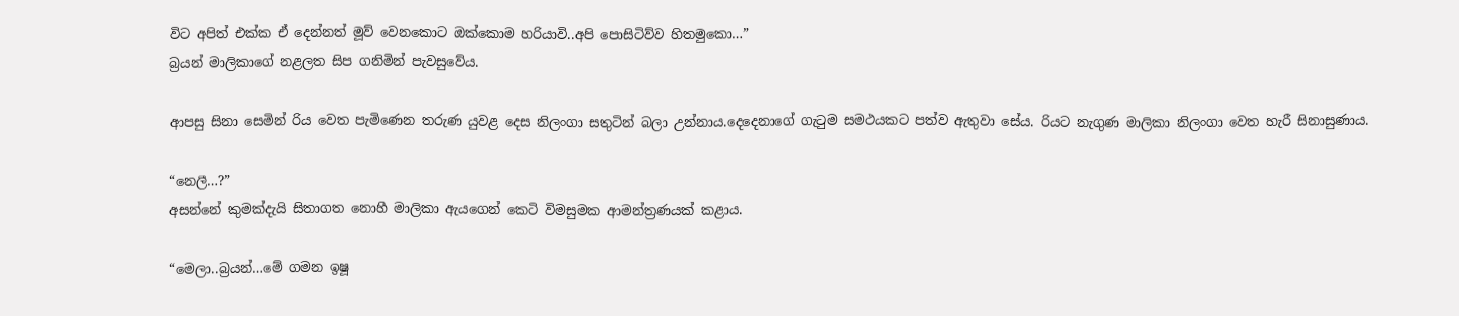විට අපිත් එක්ක ඒ දෙන්නත් මූව් වෙනකොට ඔක්කොම හරියාවි..අපි පොසිටිව්ව හිතමුකො…”
බ්‍රයන් මාලිකාගේ නළලත සිප ගනිමින් පැවසුවේය.

ආපසු සිනා සෙමින් රිය වෙත පැමිණෙන තරුණ යුවළ දෙස නිලංගා සතුටින් බලා උන්නාය.දෙදෙනාගේ ගැටුම සමථයකට පත්ව ඇතුවා සේය. රියට නැගුණ මාලිකා නිලංගා වෙත හැරී සිනාසුණාය.

“නෙලී…?”
අසන්නේ කුමක්දැයි සිතාගත නොහී මාලිකා ඇයගෙන් කෙටි විමසුමක ආමන්ත්‍රණයක් කළාය.

“මෙලා..බ්‍රයන්…මේ ගමන ඉෂූ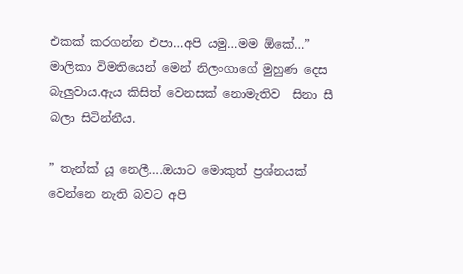එකක් කරගන්න එපා…අපි යමු…මම ඕකේ…”
මාලිකා විමතියෙන් මෙන් නිලංගාගේ මුහුණ දෙස බැලුවාය.ඇය කිසිත් වෙනසක් නොමැතිව  සිනා සී බලා සිටින්නීය.

” තැන්ක් යූ නෙලී….ඔයාට මොකුත් ප්‍රශ්නයක් වෙන්නෙ නැති බවට අපි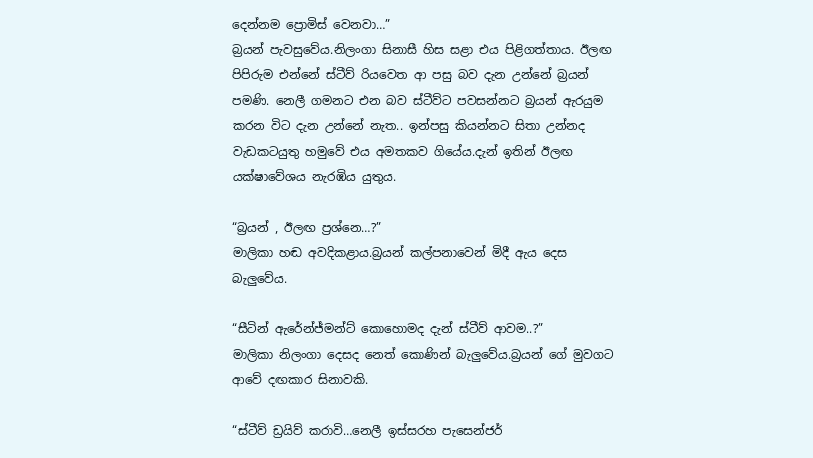දෙන්නම ප්‍රොමිස් වෙනවා…”
බ්‍රයන් පැවසුවේය.නිලංගා සිනාසී හිස සළා එය පිළිගත්තාය. ඊලඟ පිපිරුම එන්නේ ස්ටීව් රියවෙත ආ පසු බව දැන උන්නේ බ්‍රයන් පමණි. නෙලී ගමනට එන බව ස්ටීව්ට පවසන්නට බ්‍රයන් ඇරයුම කරන විට දැන උන්නේ නැත.. ඉන්පසු කියන්නට සිතා උන්නද වැඩකටයුතු හමුවේ එය අමතකව ගියේය.දැන් ඉතින් ඊලඟ යක්ෂාවේශය නැරඹිය යුතුය.

“බ්‍රයන් , ඊලඟ ප්‍රශ්නෙ…?”
මාලිකා හඬ අවදිකළාය.බ්‍රයන් කල්පනාවෙන් මිදී ඇය දෙස බැලුවේය.

“සීටින් ඇරේන්ජ්මන්ට් කොහොමද දැන් ස්ටීව් ආවම..?”
මාලිකා නිලංගා දෙසද නෙත් කොණින් බැලුවේය.බ්‍රයන් ගේ මුවගට ආවේ දඟකාර සිනාවකි.

“ස්ටීව් ඩ්‍රයිව් කරාවි…නෙලී ඉස්සරහ පැසෙන්ජර්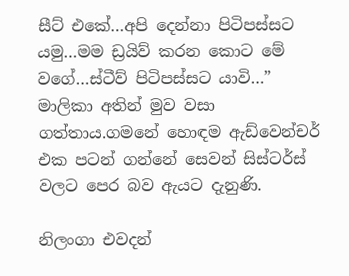සීට් එකේ…අපි දෙන්නා පිටිපස්සට යමු…මම ඩ්‍රයිව් කරන කොට මේ වගේ…ස්ටීව් පිටිපස්සට යාවි…”
මාලිකා අතින් මුව වසා ගත්තාය.ගමනේ හොඳම ඇඩ්වෙන්චර් එක පටන් ගන්නේ සෙවන් සිස්ටර්ස් වලට පෙර බව ඇයට දැනුණි.

නිලංගා එවදන්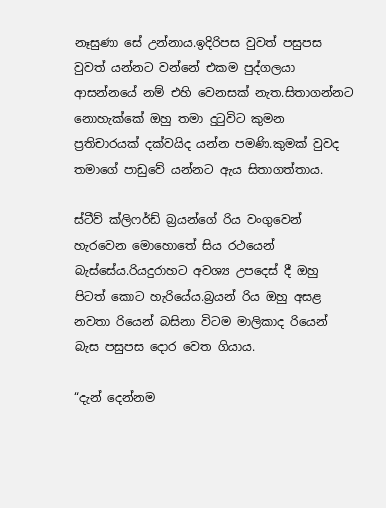නෑසුණා සේ උන්නාය.ඉදිරිපස වුවත් පසුපස වුවත් යන්නට වන්නේ එකම පුද්ගලයා ආසන්නයේ නම් එහි වෙනසක් නැත.සිතාගන්නට නොහැක්කේ ඔහු තමා දුටුවිට කුමන ප්‍රතිචාරයක් දක්වයිද යන්න පමණි.කුමක් වුවද තමාගේ පාඩුවේ යන්නට ඇය සිතාගත්තාය.

ස්ටීව් ක්ලිෆර්ඩ් බ්‍රයන්ගේ රිය වංගුවෙන් හැරවෙන මොහොතේ සිය රථයෙන් බැස්සේය.රියදුරාහට අවශ්‍ය උපදෙස් දී ඔහු පිටත් කොට හැරියේය.බ්‍රයන් රිය ඔහු අසළ නවතා රියෙන් බසිනා විටම මාලිකාද රියෙන් බැස පසුපස දොර වෙත ගියාය.

“දැන් දෙන්නම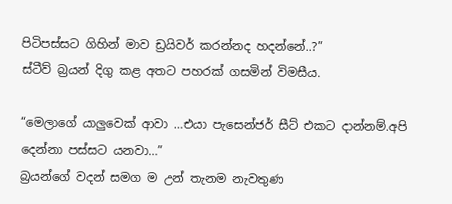පිටිපස්සට ගිහින් මාව ඩ්‍රයිවර් කරන්නද හදන්නේ..?”
ස්ටීව් බ්‍රයන් දිගු කළ අතට පහරක් ගසමින් විමසීය.

“මෙලාගේ යාලුවෙක් ආවා …එයා පැසෙන්ජර් සීට් එකට දාන්නම්.අපි දෙන්නා පස්සට යනවා…”
බ්‍රයන්ගේ වදන් සමග ම උන් තැනම නැවතුණ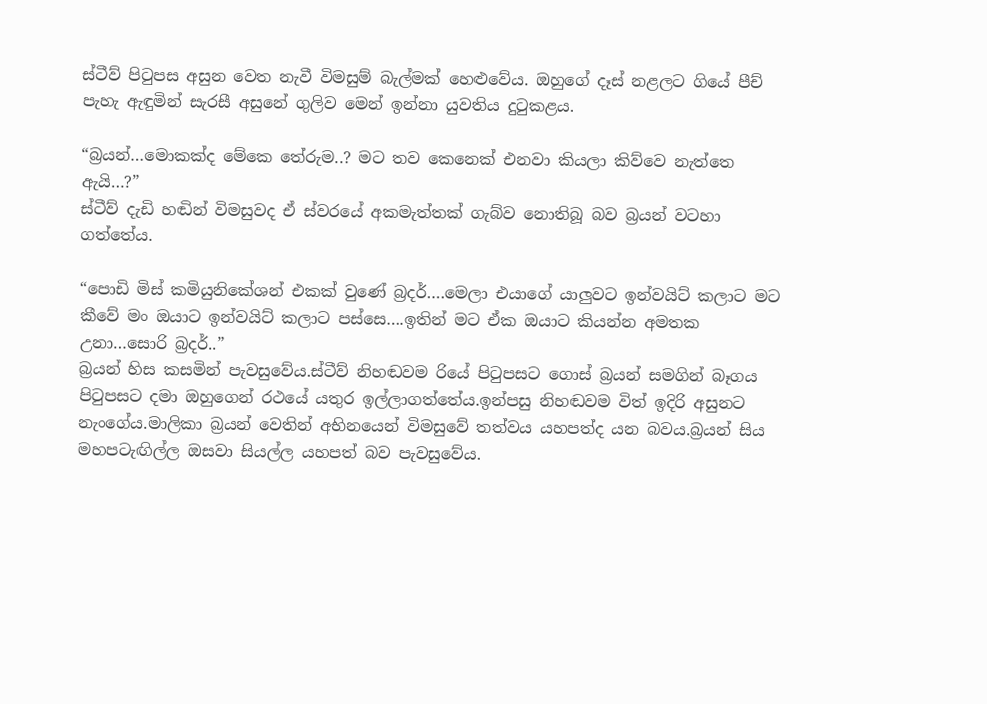ස්ටීව් පිටුපස අසුන වෙත නැවී විමසුම් බැල්මක් හෙළුවේය. ඔහුගේ දෑස් නළලට ගියේ පීච් පැහැ ඇඳුමින් සැරසී අසුනේ ගුලිව මෙන් ඉන්නා යුවතිය දුටුකළය.

“බ්‍රයන්…මොකක්ද මේකෙ තේරුම..? මට තව කෙනෙක් එනවා කියලා කිව්වෙ නැත්තෙ ඇයි…?”
ස්ටීව් දැඩි හඬින් විමසුවද ඒ ස්වරයේ අකමැත්තක් ගැබ්ව නොතිබූ බව බ්‍රයන් වටහා ගත්තේය.

“පොඩි මිස් කමියුනිකේශන් එකක් වුණේ බ්‍රදර්….මෙලා එයාගේ යාලුවට ඉන්වයිට් කලාට මට කීවේ මං ඔයාට ඉන්වයිට් කලාට පස්සෙ….ඉතින් මට ඒක ඔයාට කියන්න අමතක උනා…සොරි බ්‍රදර්..”
බ්‍රයන් හිස කසමින් පැවසුවේය.ස්ටීව් නිහඬවම රියේ පිටුපසට ගොස් බ්‍රයන් සමගින් බෑගය පිටුපසට දමා ඔහුගෙන් රථයේ යතුර ඉල්ලාගත්තේය.ඉන්පසු නිහඬවම විත් ඉදිරි අසුනට නැංගේය.මාලිකා බ්‍රයන් වෙතින් අභිනයෙන් විමසුවේ තත්වය යහපත්ද යන බවය.බ්‍රයන් සිය මහපටැඟිල්ල ඔසවා සියල්ල යහපත් බව පැවසුවේය.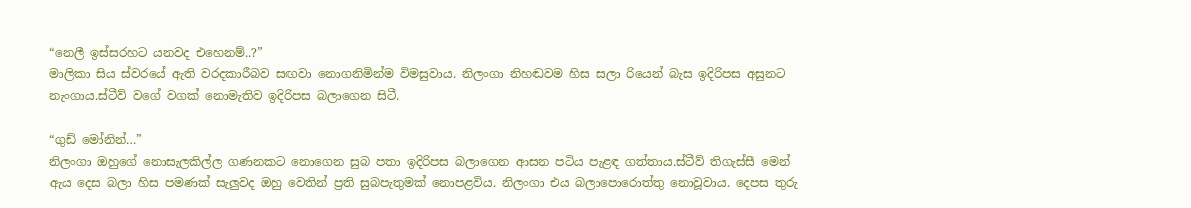“නෙලී ඉස්සරහට යනවද එහෙනම්..?”
මාලිකා සිය ස්වරයේ ඇති වරදකාරීබව සඟවා නොගනිමින්ම විමසුවාය. නිලංගා නිහඬවම හිස සලා රියෙන් බැස ඉදිරිපස අසුනට නැංගාය.ස්ටීව් වගේ වගක් නොමැතිව ඉදිරිපස බලාගෙන සිටී.

“ගුඩ් මෝනින්…”
නිලංගා ඔහුගේ නොසැලකිල්ල ගණනකට නොගෙන සුබ පතා ඉදිරිපස බලාගෙන ආසන පටිය පැළඳ ගත්තාය.ස්ටීව් තිගැස්සී මෙන් ඇය දෙස බලා හිස පමණක් සැලුවද ඔහු වෙතින් ප්‍රති සුබපැතුමක් නොපළවිය. නිලංගා එය බලාපොරොත්තු නොවූවාය. දෙපස තුරු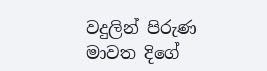වදුලින් පිරුණ මාවත දිගේ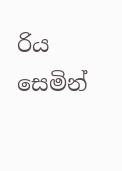රිය සෙමින්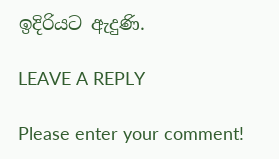ඉදිරියට ඇදුණි.

LEAVE A REPLY

Please enter your comment!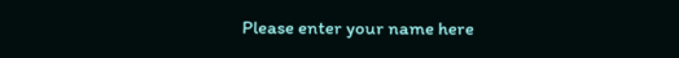Please enter your name here